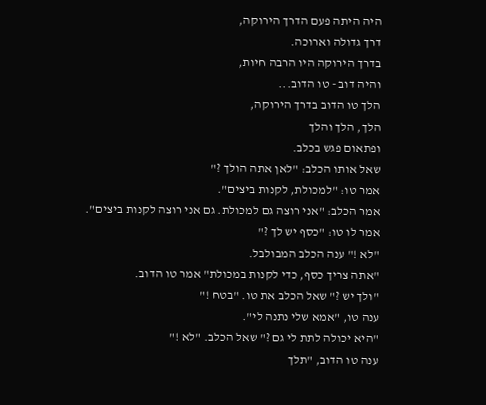היה היתה פעם הדרך הירוקה,
דרך גדולה וארוכה.
בדרך הירוקה היו הרבה חיות,
והיה דוב - טו הדוב...
הלך טו הדוב בדרך הירוקה,
הלך, הלך והלך
ופתאום פגש בכלב.
שאל אותו הכלב: "לאן אתה הולך ?"
אמר טו: "למכולת, לקנות ביצים".
אמר הכלב: "אני רוצה גם למכולת. גם אני רוצה לקנות ביצים".
אמר לו טו: "כסף יש לך ?"
"לא !" ענה הכלב המבולבל.
"אתה צריך כסף, כדי לקנות במכולת" אמר טו הדוב.
"ולך יש ?" שאל הכלב את טו. "בטח !"
ענה טו, "אמא שלי נתנה לי".
"היא יכולה לתת לי גם ?" שאל הכלב. "לא !"
ענה טו הדוב, "תלך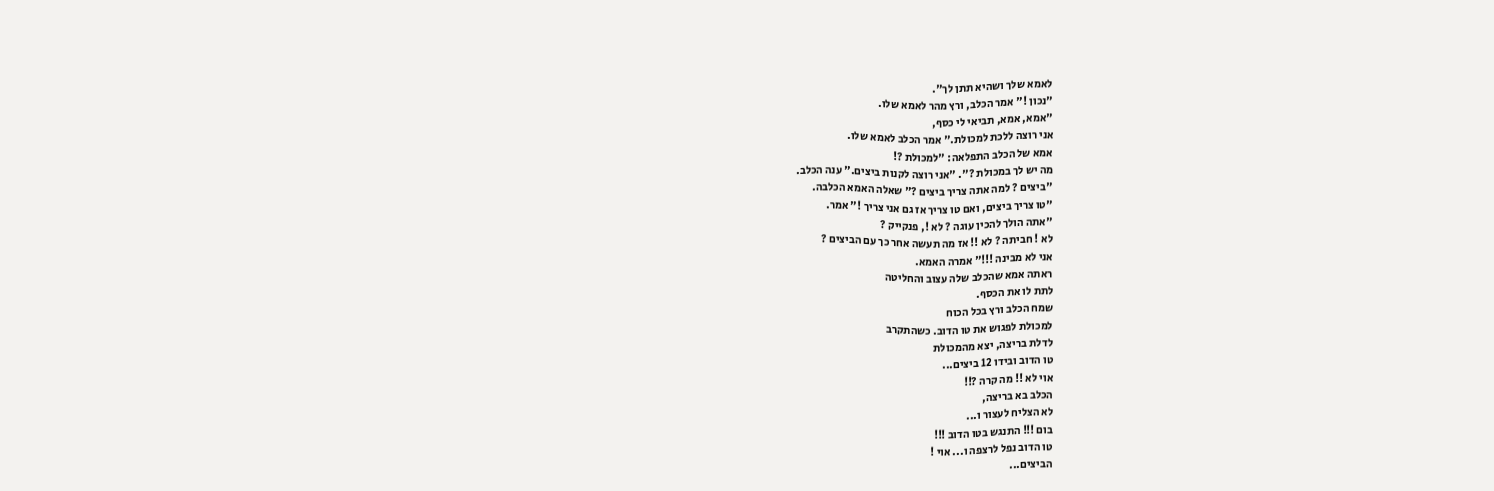לאמא שלך ושהיא תתן לך".
"נכון !" אמר הכלב, ורץ מהר לאמא שלו.
"אמא, אמא, תביאי לי כסף,
אני רוצה ללכת למכולת." אמר הכלב לאמא שלו.
אמא של הכלב התפלאה: "למכולת ?!
מה יש לך במכולת ?". "אני רוצה לקנות ביצים." ענה הכלב.
"ביצים ? למה אתה צריך ביצים ?" שאלה האמא הכלבה.
"טו צריך ביצים, ואם טו צריך אז גם אני צריך !" אמר.
"אתה הולך להכין עוגה ? לא !, פנקייק ?
לא ! חביתה ? לא !! אז מה תעשה אחר כך עם הביצים ?
אני לא מבינה !!!" אמרה האמא.
ראתה אמא שהכלב שלה עצוב והחליטה
לתת לו את הכסף.
שמח הכלב ורץ בכל הכוח
למכולת לפגוש את טו הדוב. כשהתקרב
לדלת בריצה, יצא מהמכולת
טו הדוב ובידו 12 ביצים...
אוי לא !! מה קרה ?!!
הכלב בא בריצה,
לא הצליח לעצור ו...
בום !!! התנגש בטו הדוב !!!
טו הדוב נפל לרצפה ו... אוי !
הביצים...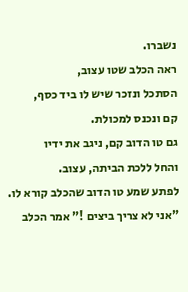נשברו.
ראה הכלב שטו עצוב,
הסתכל ונזכר שיש לו ביד כסף,
קם ונכנס למכולת.
גם טו הדוב קם, ניגב את ידיו
והחל ללכת הביתה, עצוב.
לפתע שמע טו הדוב שהכלב קורא לו.
"אני לא צריך ביצים !" אמר הכלב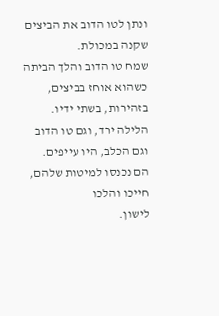ונתן לטו הדוב את הביצים שקנה במכולת.
שמח טו הדוב והלך הביתה
כשהוא אוחז בביצים, בזהירות, בשתי ידיו.
הלילה ירד, וגם טו הדוב
וגם הכלב, היו עייפים.
הם נכנסו למיטות שלהם,
חייכו והלכו
לישון.